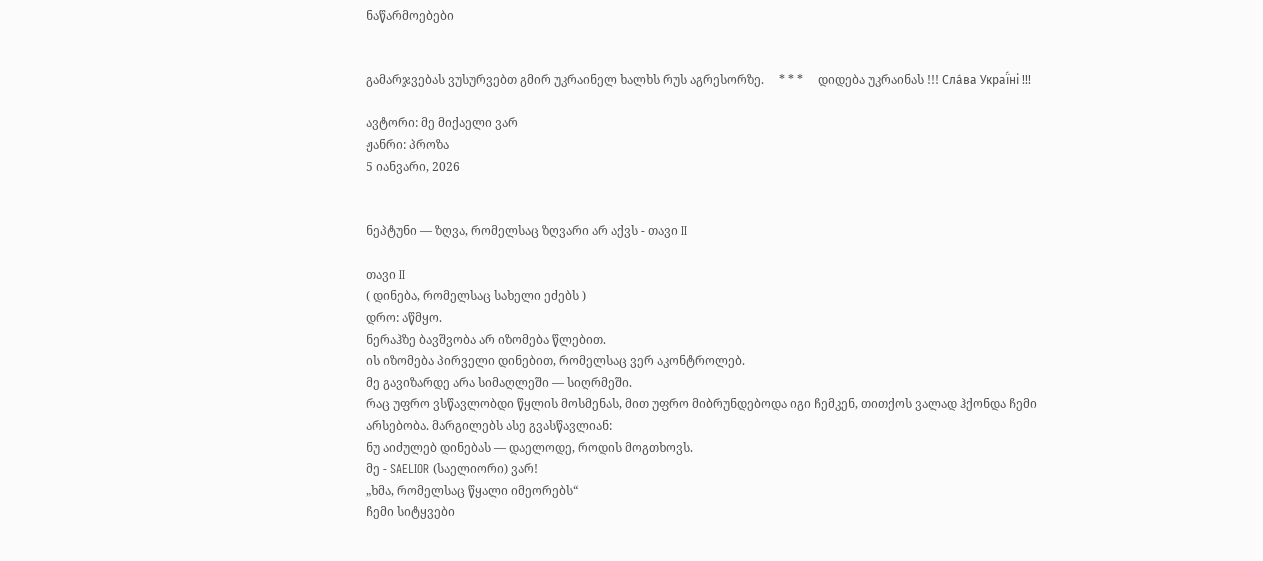ნაწარმოებები


გამარჯვებას ვუსურვებთ გმირ უკრაინელ ხალხს რუს აგრესორზე.     * * *     დიდება უკრაინას !!! Сла́ва Украї́ні !!!

ავტორი: მე მიქაელი ვარ
ჟანრი: პროზა
5 იანვარი, 2026


ნეპტუნი — ზღვა, რომელსაც ზღვარი არ აქვს - თავი II

თავი II
( დინება, რომელსაც სახელი ეძებს )
დრო: აწმყო.
ნერაჰზე ბავშვობა არ იზომება წლებით.
ის იზომება პირველი დინებით, რომელსაც ვერ აკონტროლებ.
მე გავიზარდე არა სიმაღლეში — სიღრმეში.
რაც უფრო ვსწავლობდი წყლის მოსმენას, მით უფრო მიბრუნდებოდა იგი ჩემკენ, თითქოს ვალად ჰქონდა ჩემი არსებობა. მარგილებს ასე გვასწავლიან:
ნუ აიძულებ დინებას — დაელოდე, როდის მოგთხოვს.
მე - SAELIOR (საელიორი) ვარ!
„ხმა, რომელსაც წყალი იმეორებს“
ჩემი სიტყვები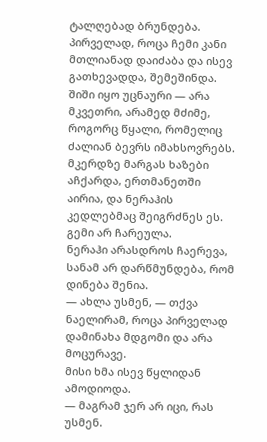ტალღებად ბრუნდება.
პირველად, როცა ჩემი კანი მთლიანად დაიძაბა და ისევ გათხევადდა, შემეშინდა.
შიში იყო უცნაური — არა მკვეთრი, არამედ მძიმე, როგორც წყალი, რომელიც ძალიან ბევრს იმახსოვრებს. მკერდზე მარგას ხაზები აჩქარდა, ერთმანეთში აირია, და ნერაჰის კედლებმაც შეიგრძნეს ეს. გემი არ ჩარეულა.
ნერაჰი არასდროს ჩაერევა, სანამ არ დარწმუნდება, რომ დინება შენია.
— ახლა უსმენ, — თქვა ნაელირამ, როცა პირველად დამინახა მდგომი და არა მოცურავე.
მისი ხმა ისევ წყლიდან ამოდიოდა.
— მაგრამ ჯერ არ იცი, რას უსმენ.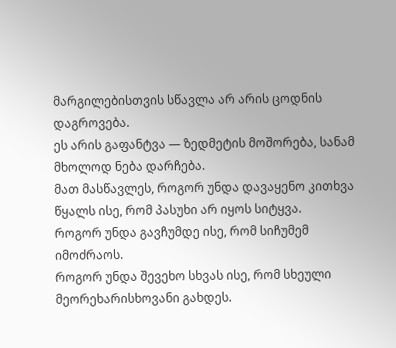მარგილებისთვის სწავლა არ არის ცოდნის დაგროვება.
ეს არის გაფანტვა — ზედმეტის მოშორება, სანამ მხოლოდ ნება დარჩება.
მათ მასწავლეს, როგორ უნდა დავაყენო კითხვა წყალს ისე, რომ პასუხი არ იყოს სიტყვა.
როგორ უნდა გავჩუმდე ისე, რომ სიჩუმემ იმოძრაოს.
როგორ უნდა შევეხო სხვას ისე, რომ სხეული მეორეხარისხოვანი გახდეს.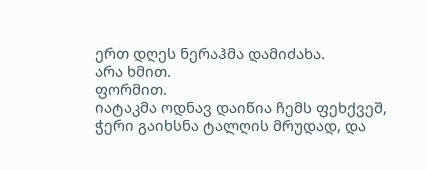ერთ დღეს ნერაჰმა დამიძახა.
არა ხმით.
ფორმით.
იატაკმა ოდნავ დაიწია ჩემს ფეხქვეშ, ჭერი გაიხსნა ტალღის მრუდად, და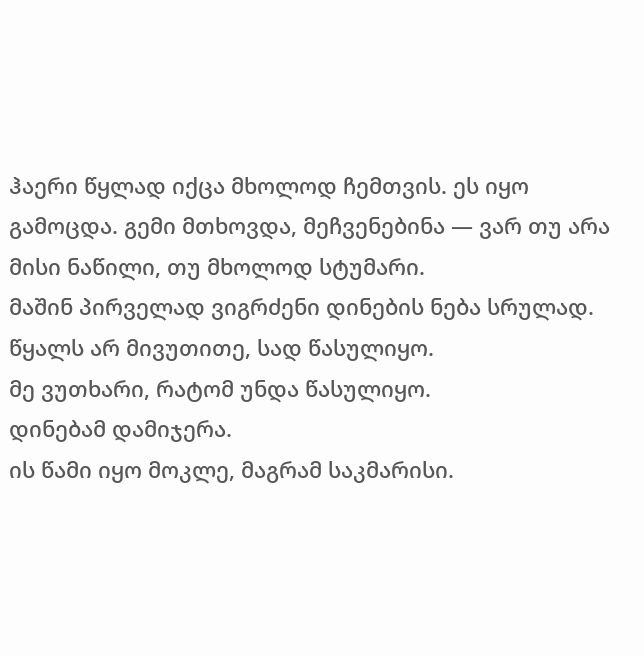ჰაერი წყლად იქცა მხოლოდ ჩემთვის. ეს იყო გამოცდა. გემი მთხოვდა, მეჩვენებინა — ვარ თუ არა მისი ნაწილი, თუ მხოლოდ სტუმარი.
მაშინ პირველად ვიგრძენი დინების ნება სრულად.
წყალს არ მივუთითე, სად წასულიყო.
მე ვუთხარი, რატომ უნდა წასულიყო.
დინებამ დამიჯერა.
ის წამი იყო მოკლე, მაგრამ საკმარისი.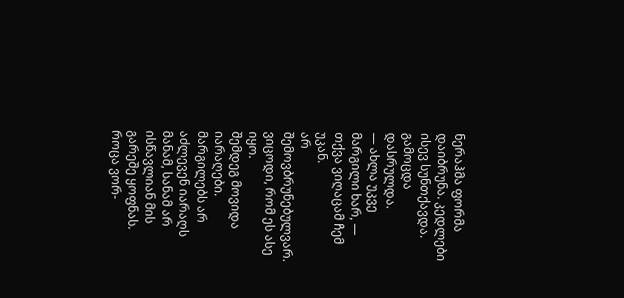ნერაჰმა ფორმა დაიბრუნა. კედლები ისევ სუნთქავდა. გამოცდა დასრულდა.
— ახლა უკვე მარგილი ხარ, — თქვა ვიღაცამ ჩემ უკან.
არ შემოვბრუნებულვარ. ვიცოდი, რომ ეს ასე იყო.
შემდეგ მოვიდა იარაღები.
მარგილებს არ აძლევენ იარაღს მანამ, სანამ არ ისწავლიან მის გარეშე ყოფნას.
როცა ვორ-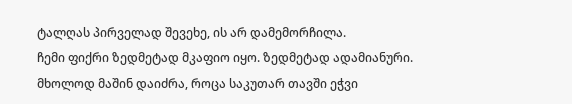ტალღას პირველად შევეხე, ის არ დამემორჩილა.
ჩემი ფიქრი ზედმეტად მკაფიო იყო. ზედმეტად ადამიანური.
მხოლოდ მაშინ დაიძრა, როცა საკუთარ თავში ეჭვი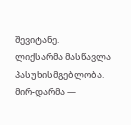შევიტანე.
ლიქსარმა მასწავლა პასუხისმგებლობა.
მირ-დარმა —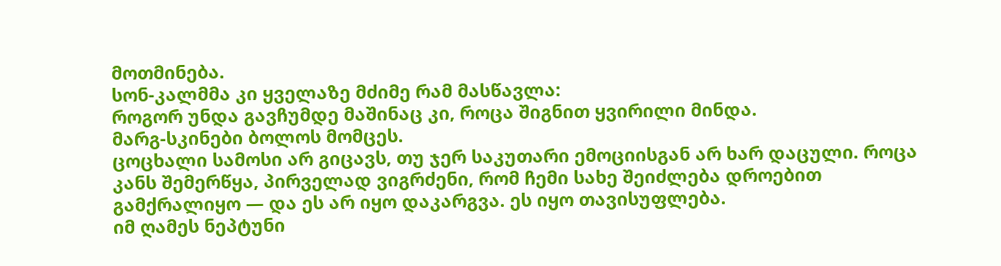მოთმინება.
სონ-კალმმა კი ყველაზე მძიმე რამ მასწავლა:
როგორ უნდა გავჩუმდე მაშინაც კი, როცა შიგნით ყვირილი მინდა.
მარგ-სკინები ბოლოს მომცეს.
ცოცხალი სამოსი არ გიცავს, თუ ჯერ საკუთარი ემოციისგან არ ხარ დაცული. როცა კანს შემერწყა, პირველად ვიგრძენი, რომ ჩემი სახე შეიძლება დროებით გამქრალიყო — და ეს არ იყო დაკარგვა. ეს იყო თავისუფლება.
იმ ღამეს ნეპტუნი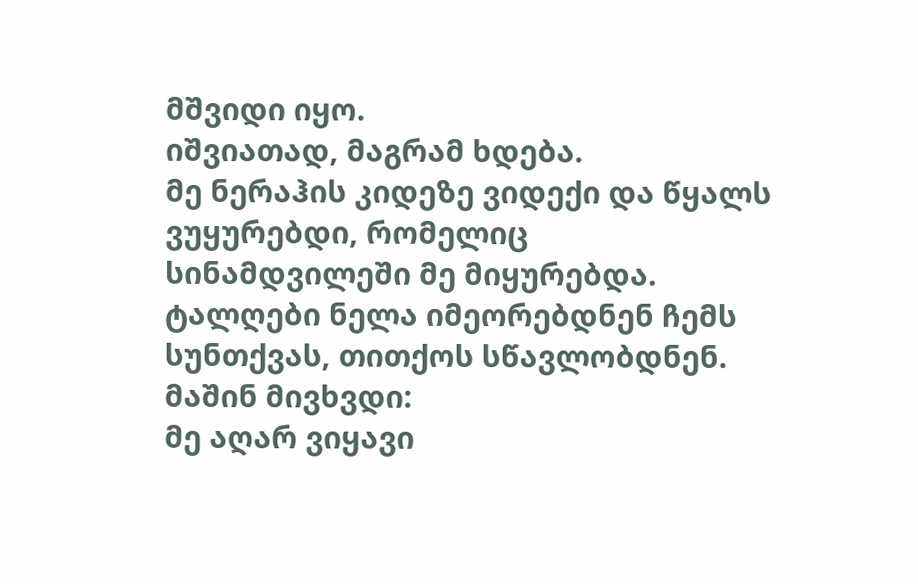მშვიდი იყო.
იშვიათად, მაგრამ ხდება.
მე ნერაჰის კიდეზე ვიდექი და წყალს ვუყურებდი, რომელიც სინამდვილეში მე მიყურებდა. ტალღები ნელა იმეორებდნენ ჩემს სუნთქვას, თითქოს სწავლობდნენ.
მაშინ მივხვდი:
მე აღარ ვიყავი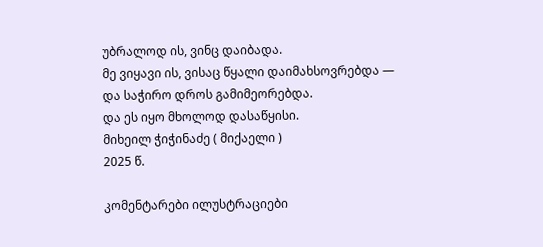უბრალოდ ის, ვინც დაიბადა.
მე ვიყავი ის, ვისაც წყალი დაიმახსოვრებდა —
და საჭირო დროს გამიმეორებდა.
და ეს იყო მხოლოდ დასაწყისი.
მიხეილ ჭიჭინაძე ( მიქაელი )
2025 წ.

კომენტარები ილუსტრაციები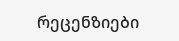რეცენზიები